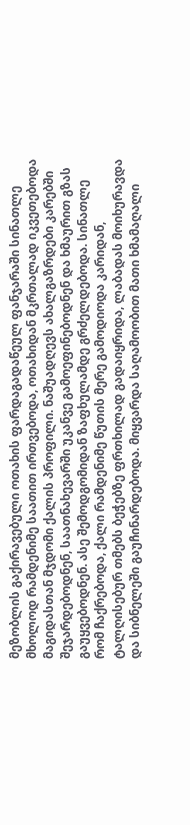მეზობლის გაქირავებული ოთახის ფარდაგადაწეულ ფანჯარაში სინათლე მხოლოდ რამდენიმე საათით ირთვებოდა, ოთახიდან მკრთალად იკვეთებოდა მაგიდასთან მჯდომი ქალის პროფილი. ნაშუადღევს ახალგაზრდები კარებში შეჯარდებოდნენ, საათნახევარში უკანვე გამოეფინებოდნენ და ხმაურით გზას გაუყვებოდნენ. ასე შემოდგომიდან ზაფხულამდე გრძელდებოდა. სინათლე რომ ჩაქრებოდა, ქალი რამდენიმე წუთის მერე გამოდიოდა კარიდან, ტალღისებურ თმებს ბეჭებზე ფრთხილად გადაიყრიდა, ლაბადას მოიხურავდა და სიბნელეში გაუჩინარდებოდა. მიყვარდა საღამოობით მათი ხმამაღალი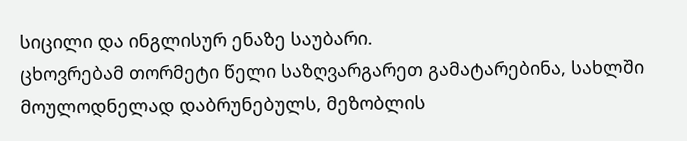სიცილი და ინგლისურ ენაზე საუბარი.
ცხოვრებამ თორმეტი წელი საზღვარგარეთ გამატარებინა, სახლში მოულოდნელად დაბრუნებულს, მეზობლის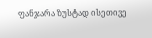ფანჯარა ზუსტად ისეთივე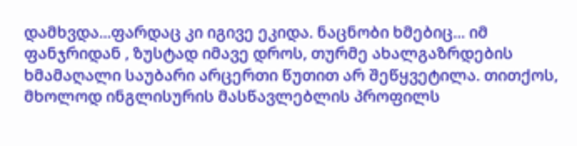დამხვდა...ფარდაც კი იგივე ეკიდა. ნაცნობი ხმებიც... იმ ფანჯრიდან , ზუსტად იმავე დროს, თურმე ახალგაზრდების ხმამაღალი საუბარი არცერთი წუთით არ შეწყვეტილა. თითქოს, მხოლოდ ინგლისურის მასწავლებლის პროფილს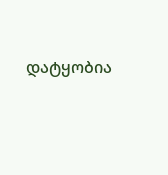დატყობია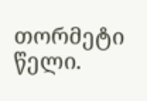თორმეტი წელი.